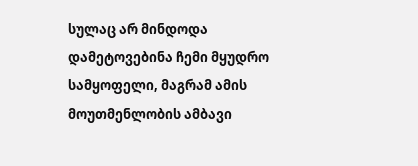სულაც არ მინდოდა დამეტოვებინა ჩემი მყუდრო სამყოფელი, მაგრამ ამის მოუთმენლობის ამბავი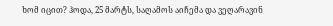ხომ იცით? ჰოდა, 25 მარტს, საღამოს აიჩემა და ვეღარავინ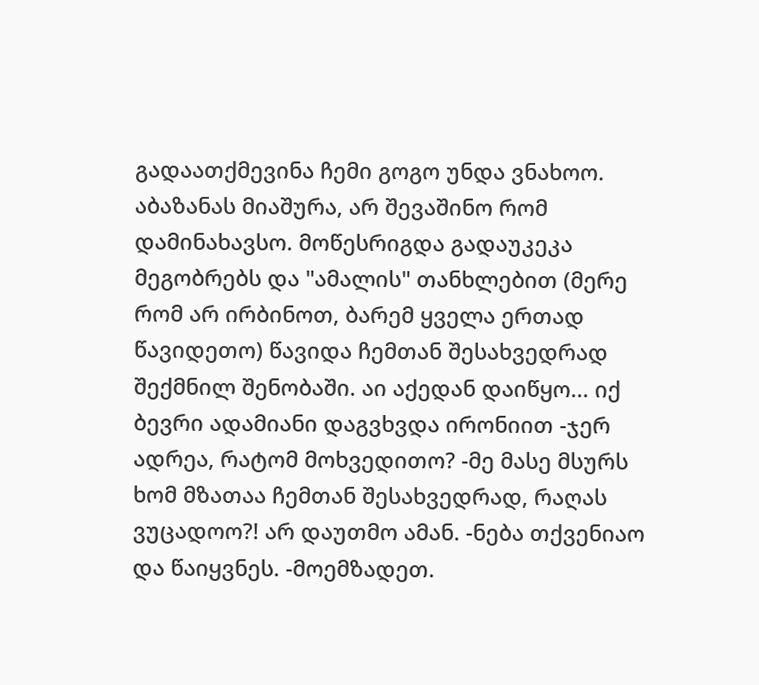გადაათქმევინა ჩემი გოგო უნდა ვნახოო. აბაზანას მიაშურა, არ შევაშინო რომ დამინახავსო. მოწესრიგდა გადაუკეკა მეგობრებს და "ამალის" თანხლებით (მერე რომ არ ირბინოთ, ბარემ ყველა ერთად წავიდეთო) წავიდა ჩემთან შესახვედრად შექმნილ შენობაში. აი აქედან დაიწყო... იქ ბევრი ადამიანი დაგვხვდა ირონიით -ჯერ ადრეა, რატომ მოხვედითო? -მე მასე მსურს ხომ მზათაა ჩემთან შესახვედრად, რაღას ვუცადოო?! არ დაუთმო ამან. -ნება თქვენიაო და წაიყვნეს. -მოემზადეთ.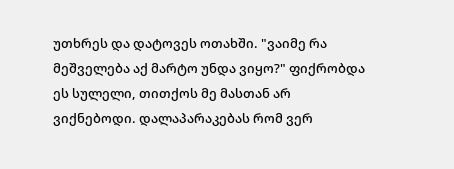უთხრეს და დატოვეს ოთახში. "ვაიმე რა მეშველება აქ მარტო უნდა ვიყო?" ფიქრობდა ეს სულელი, თითქოს მე მასთან არ ვიქნებოდი. დალაპარაკებას რომ ვერ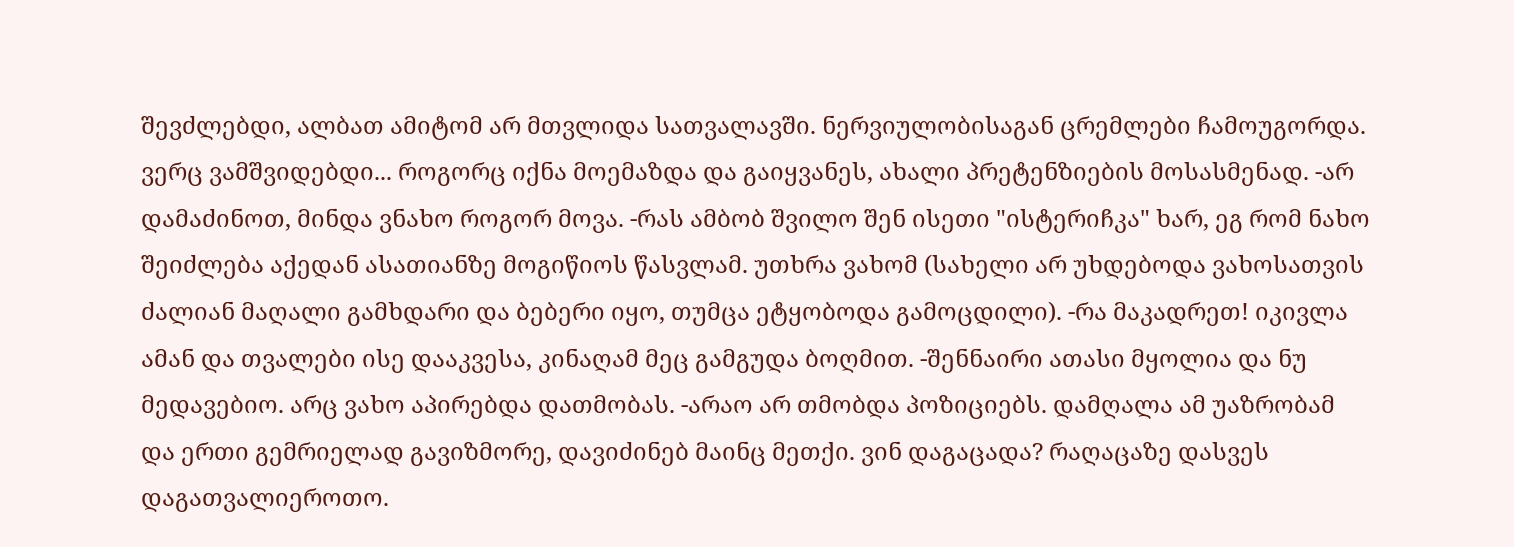შევძლებდი, ალბათ ამიტომ არ მთვლიდა სათვალავში. ნერვიულობისაგან ცრემლები ჩამოუგორდა. ვერც ვამშვიდებდი... როგორც იქნა მოემაზდა და გაიყვანეს, ახალი პრეტენზიების მოსასმენად. -არ დამაძინოთ, მინდა ვნახო როგორ მოვა. -რას ამბობ შვილო შენ ისეთი "ისტერიჩკა" ხარ, ეგ რომ ნახო შეიძლება აქედან ასათიანზე მოგიწიოს წასვლამ. უთხრა ვახომ (სახელი არ უხდებოდა ვახოსათვის ძალიან მაღალი გამხდარი და ბებერი იყო, თუმცა ეტყობოდა გამოცდილი). -რა მაკადრეთ! იკივლა ამან და თვალები ისე დააკვესა, კინაღამ მეც გამგუდა ბოღმით. -შენნაირი ათასი მყოლია და ნუ მედავებიო. არც ვახო აპირებდა დათმობას. -არაო არ თმობდა პოზიციებს. დამღალა ამ უაზრობამ და ერთი გემრიელად გავიზმორე, დავიძინებ მაინც მეთქი. ვინ დაგაცადა? რაღაცაზე დასვეს დაგათვალიეროთო.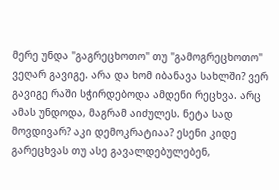მერე უნდა "გაგრეცხოთო" თუ "გამოგრეცხოთო" ვეღარ გავიგე. არა და ხომ იბანავა სახლში? ვერ გავიგე რაში სჭირდებოდა ამდენი რეცხვა. არც ამას უნდოდა, მაგრამ აიძულეს. ნეტა სად მოვდივარ? აკი დემოკრატიაა? ესენი კიდე გარეცხვას თუ ასე გავალდებულებენ,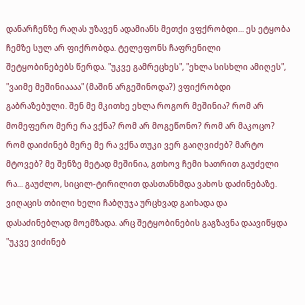დანარჩენზე რაღას უზავენ ადამიანს მეთქი ვფქრობდი... ეს ეტყობა ჩემზე სულ არ ფიქრობდა. ტელეფონს ჩაფრენილი შეტყობინებებს წერდა. "უკვე გამრეცხეს", "ეხლა სისხლი ამიღეს", "ვაიმე მეშინიაააა" (მაშინ არგეშინოდა?) ვფიქრობდი გაბრაზებული. შენ მე მკითხე ეხლა როგორ მეშინია? რომ არ მომეფერო მერე რა ვქნა? რომ არ მოგეწონო? რომ არ მაკოცო? რომ დაიძინებ მერე მე რა ვქნა თუკი ვერ გაიღვიძებ? მარტო მტოვებ? მე შენზე მეტად მეშინია, გთხოვ ჩემი ხათრით გაუძელი რა... გაუძლო, სიცილ-ტირილით დასთანხმდა ვახოს დაძინებაზე. ვიღაცის თბილი ხელი ჩაბღუჯა ურცხვად გაიხადა და დასაძინებლად მოემზადა. არც შეტყობინების გაგზავნა დაავიწყდა "უკვე ვიძინებ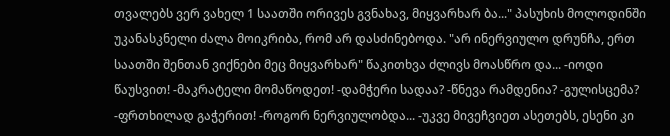თვალებს ვერ ვახელ 1 საათში ორივეს გვნახავ, მიყვარხარ ბა..." პასუხის მოლოდინში უკანასკნელი ძალა მოიკრიბა, რომ არ დასძინებოდა. "არ ინერვიულო დრუნჩა, ერთ საათში შენთან ვიქნები მეც მიყვარხარ" წაკითხვა ძლივს მოასწრო და... -იოდი წაუსვით! -მაკრატელი მომაწოდეთ! -დამჭერი სადაა? -წნევა რამდენია? -გულისცემა? -ფრთხილად გაჭერით! -როგორ ნერვიულობდა... -უკვე მივეჩვიეთ ასეთებს, ესენი კი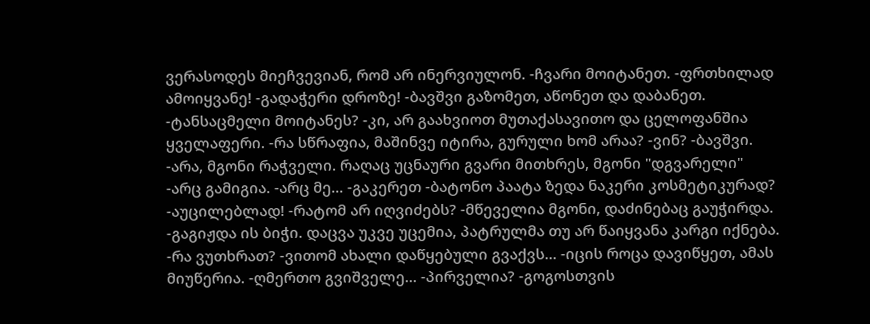ვერასოდეს მიეჩვევიან, რომ არ ინერვიულონ. -ჩვარი მოიტანეთ. -ფრთხილად ამოიყვანე! -გადაჭერი დროზე! -ბავშვი გაზომეთ, აწონეთ და დაბანეთ. -ტანსაცმელი მოიტანეს? -კი, არ გაახვიოთ მუთაქასავითო და ცელოფანშია ყველაფერი. -რა სწრაფია, მაშინვე იტირა, გურული ხომ არაა? -ვინ? -ბავშვი. -არა, მგონი რაჭველი. რაღაც უცნაური გვარი მითხრეს, მგონი "დგვარელი" -არც გამიგია. -არც მე... -გაკერეთ -ბატონო პაატა ზედა ნაკერი კოსმეტიკურად? -აუცილებლად! -რატომ არ იღვიძებს? -მწეველია მგონი, დაძინებაც გაუჭირდა. -გაგიჟდა ის ბიჭი. დაცვა უკვე უცემია, პატრულმა თუ არ წაიყვანა კარგი იქნება. -რა ვუთხრათ? -ვითომ ახალი დაწყებული გვაქვს... -იცის როცა დავიწყეთ, ამას მიუწერია. -ღმერთო გვიშველე... -პირველია? -გოგოსთვის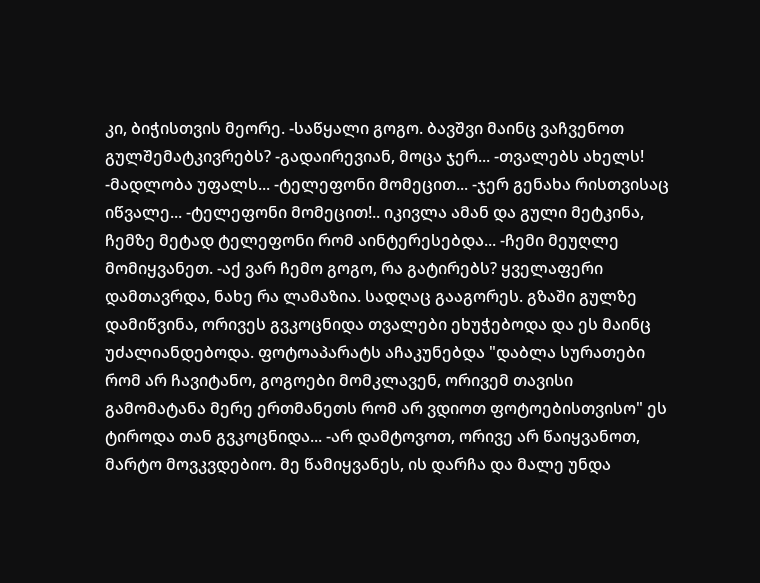კი, ბიჭისთვის მეორე. -საწყალი გოგო. ბავშვი მაინც ვაჩვენოთ გულშემატკივრებს? -გადაირევიან, მოცა ჯერ... -თვალებს ახელს! -მადლობა უფალს... -ტელეფონი მომეცით... -ჯერ გენახა რისთვისაც იწვალე... -ტელეფონი მომეცით!.. იკივლა ამან და გული მეტკინა, ჩემზე მეტად ტელეფონი რომ აინტერესებდა... -ჩემი მეუღლე მომიყვანეთ. -აქ ვარ ჩემო გოგო, რა გატირებს? ყველაფერი დამთავრდა, ნახე რა ლამაზია. სადღაც გააგორეს. გზაში გულზე დამიწვინა, ორივეს გვკოცნიდა თვალები ეხუჭებოდა და ეს მაინც უძალიანდებოდა. ფოტოაპარატს აჩაკუნებდა "დაბლა სურათები რომ არ ჩავიტანო, გოგოები მომკლავენ, ორივემ თავისი გამომატანა მერე ერთმანეთს რომ არ ვდიოთ ფოტოებისთვისო" ეს ტიროდა თან გვკოცნიდა... -არ დამტოვოთ, ორივე არ წაიყვანოთ, მარტო მოვკვდებიო. მე წამიყვანეს, ის დარჩა და მალე უნდა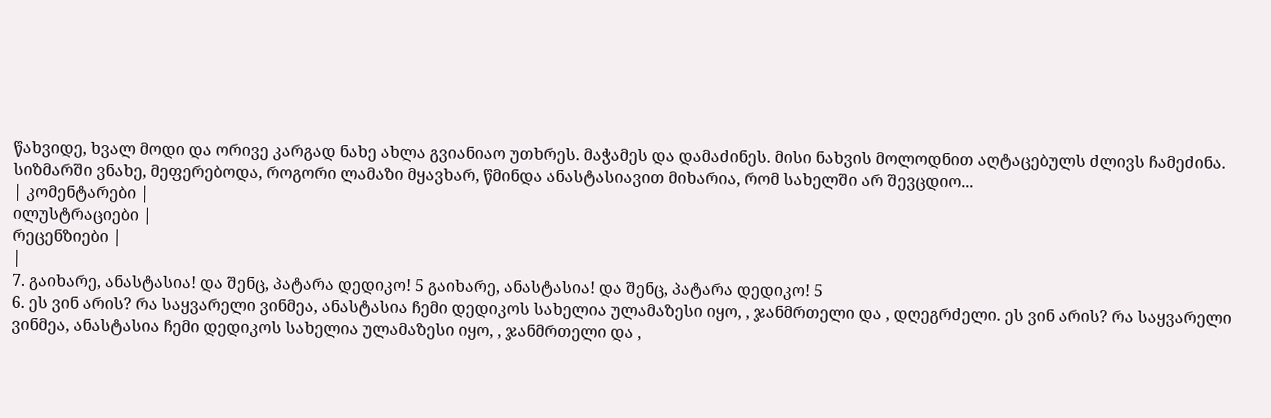წახვიდე, ხვალ მოდი და ორივე კარგად ნახე ახლა გვიანიაო უთხრეს. მაჭამეს და დამაძინეს. მისი ნახვის მოლოდნით აღტაცებულს ძლივს ჩამეძინა. სიზმარში ვნახე, მეფერებოდა, როგორი ლამაზი მყავხარ, წმინდა ანასტასიავით მიხარია, რომ სახელში არ შევცდიო...
| კომენტარები |
ილუსტრაციები |
რეცენზიები |
|
7. გაიხარე, ანასტასია! და შენც, პატარა დედიკო! 5 გაიხარე, ანასტასია! და შენც, პატარა დედიკო! 5
6. ეს ვინ არის? რა საყვარელი ვინმეა, ანასტასია ჩემი დედიკოს სახელია ულამაზესი იყო, , ჯანმრთელი და , დღეგრძელი. ეს ვინ არის? რა საყვარელი ვინმეა, ანასტასია ჩემი დედიკოს სახელია ულამაზესი იყო, , ჯანმრთელი და ,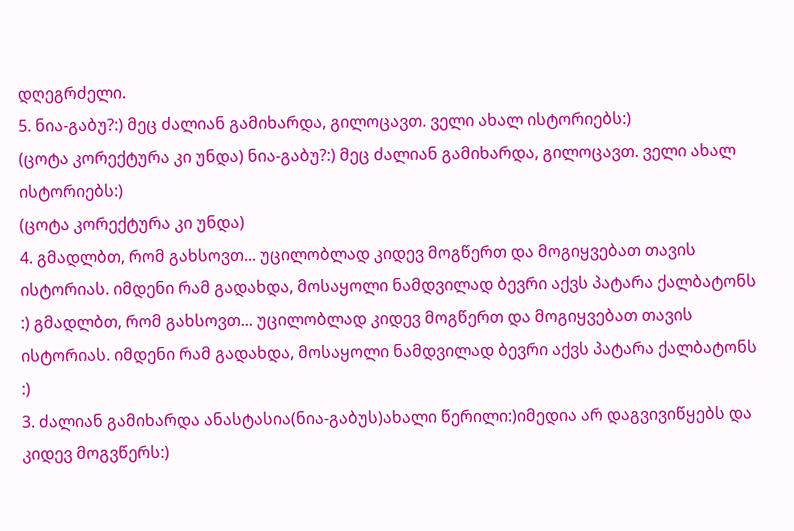დღეგრძელი.
5. ნია-გაბუ?:) მეც ძალიან გამიხარდა, გილოცავთ. ველი ახალ ისტორიებს:)
(ცოტა კორექტურა კი უნდა) ნია-გაბუ?:) მეც ძალიან გამიხარდა, გილოცავთ. ველი ახალ ისტორიებს:)
(ცოტა კორექტურა კი უნდა)
4. გმადლბთ, რომ გახსოვთ... უცილობლად კიდევ მოგწერთ და მოგიყვებათ თავის ისტორიას. იმდენი რამ გადახდა, მოსაყოლი ნამდვილად ბევრი აქვს პატარა ქალბატონს :) გმადლბთ, რომ გახსოვთ... უცილობლად კიდევ მოგწერთ და მოგიყვებათ თავის ისტორიას. იმდენი რამ გადახდა, მოსაყოლი ნამდვილად ბევრი აქვს პატარა ქალბატონს :)
3. ძალიან გამიხარდა ანასტასია(ნია-გაბუს)ახალი წერილი:)იმედია არ დაგვივიწყებს და კიდევ მოგვწერს:)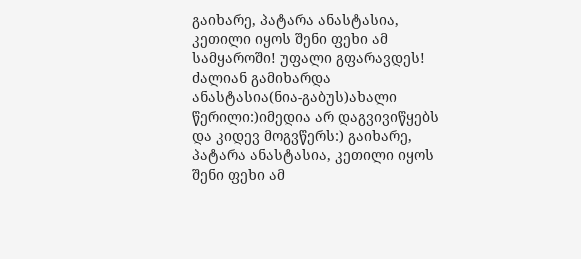გაიხარე, პატარა ანასტასია, კეთილი იყოს შენი ფეხი ამ სამყაროში! უფალი გფარავდეს! ძალიან გამიხარდა ანასტასია(ნია-გაბუს)ახალი წერილი:)იმედია არ დაგვივიწყებს და კიდევ მოგვწერს:) გაიხარე, პატარა ანასტასია, კეთილი იყოს შენი ფეხი ამ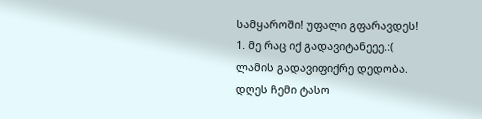სამყაროში! უფალი გფარავდეს!
1. მე რაც იქ გადავიტანეეე.:( ლამის გადავიფიქრე დედობა. დღეს ჩემი ტასო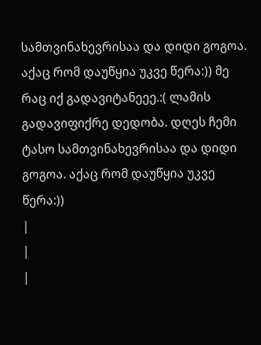სამთვინახევრისაა და დიდი გოგოა. აქაც რომ დაუწყია უკვე წერა:)) მე რაც იქ გადავიტანეეე.:( ლამის გადავიფიქრე დედობა. დღეს ჩემი ტასო სამთვინახევრისაა და დიდი გოგოა. აქაც რომ დაუწყია უკვე წერა:))
|
|
|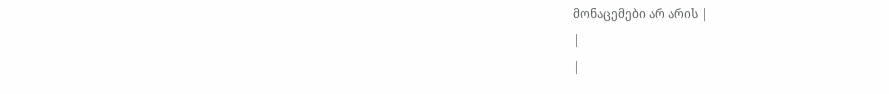მონაცემები არ არის |
|
|